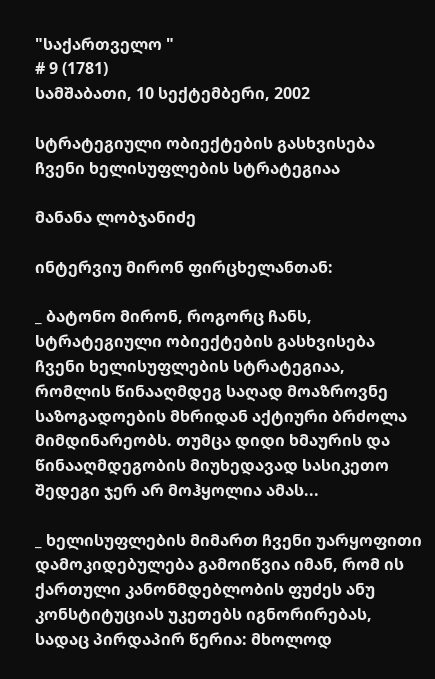"საქართველო "
# 9 (1781)
სამშაბათი, 10 სექტემბერი, 2002

სტრატეგიული ობიექტების გასხვისება ჩვენი ხელისუფლების სტრატეგიაა

მანანა ლობჯანიძე

ინტერვიუ მირონ ფირცხელანთან:

_ ბატონო მირონ, როგორც ჩანს, სტრატეგიული ობიექტების გასხვისება ჩვენი ხელისუფლების სტრატეგიაა, რომლის წინააღმდეგ საღად მოაზროვნე საზოგადოების მხრიდან აქტიური ბრძოლა მიმდინარეობს. თუმცა დიდი ხმაურის და წინააღმდეგობის მიუხედავად სასიკეთო შედეგი ჯერ არ მოჰყოლია ამას...

_ ხელისუფლების მიმართ ჩვენი უარყოფითი დამოკიდებულება გამოიწვია იმან, რომ ის ქართული კანონმდებლობის ფუძეს ანუ კონსტიტუციას უკეთებს იგნორირებას, სადაც პირდაპირ წერია: მხოლოდ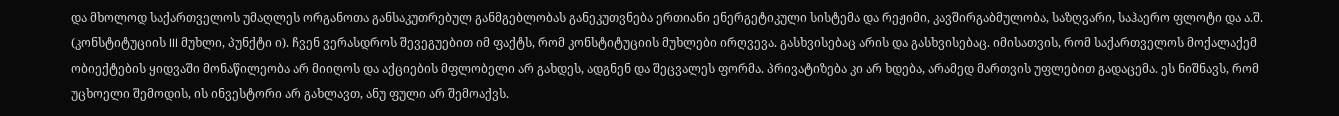და მხოლოდ საქართველოს უმაღლეს ორგანოთა განსაკუთრებულ განმგებლობას განეკუთვნება ერთიანი ენერგეტიკული სისტემა და რეჟიმი, კავშირგაბმულობა, საზღვარი, საჰაერო ფლოტი და ა.შ. (კონსტიტუციის III მუხლი, პუნქტი ი). ჩვენ ვერასდროს შევეგუებით იმ ფაქტს, რომ კონსტიტუციის მუხლები ირღვევა. გასხვისებაც არის და გასხვისებაც. იმისათვის, რომ საქართველოს მოქალაქემ ობიექტების ყიდვაში მონაწილეობა არ მიიღოს და აქციების მფლობელი არ გახდეს, ადგნენ და შეცვალეს ფორმა. პრივატიზება კი არ ხდება, არამედ მართვის უფლებით გადაცემა. ეს ნიშნავს, რომ უცხოელი შემოდის, ის ინვესტორი არ გახლავთ, ანუ ფული არ შემოაქვს.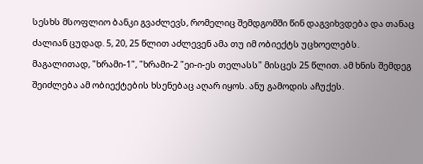სესხს მსოფლიო ბანკი გვაძლევს, რომელიც შემდგომში წინ დაგვიხვდება და თანაც ძალიან ცუდად. 5, 20, 25 წლით აძლევენ ამა თუ იმ ობიექტს უცხოელებს. მაგალითად, "ხრამი-1", "ხრამი-2 "ეი-ი-ეს თელასს" მისცეს 25 წლით. ამ ხნის შემდეგ შეიძლება ამ ობიექტების ხსენებაც აღარ იყოს. ანუ გამოდის აჩუქეს.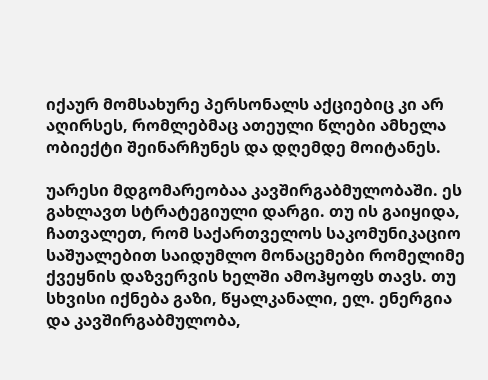იქაურ მომსახურე პერსონალს აქციებიც კი არ აღირსეს, რომლებმაც ათეული წლები ამხელა ობიექტი შეინარჩუნეს და დღემდე მოიტანეს.

უარესი მდგომარეობაა კავშირგაბმულობაში. ეს გახლავთ სტრატეგიული დარგი. თუ ის გაიყიდა, ჩათვალეთ, რომ საქართველოს საკომუნიკაციო საშუალებით საიდუმლო მონაცემები რომელიმე ქვეყნის დაზვერვის ხელში ამოჰყოფს თავს. თუ სხვისი იქნება გაზი, წყალკანალი, ელ. ენერგია და კავშირგაბმულობა,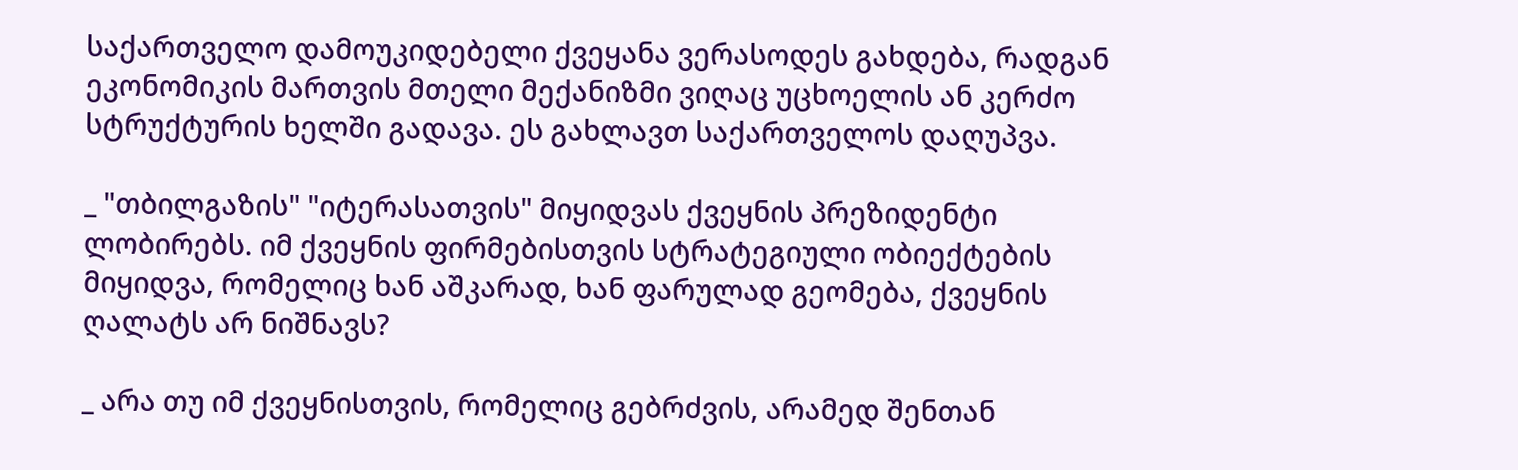საქართველო დამოუკიდებელი ქვეყანა ვერასოდეს გახდება, რადგან ეკონომიკის მართვის მთელი მექანიზმი ვიღაც უცხოელის ან კერძო სტრუქტურის ხელში გადავა. ეს გახლავთ საქართველოს დაღუპვა.

_ "თბილგაზის" "იტერასათვის" მიყიდვას ქვეყნის პრეზიდენტი ლობირებს. იმ ქვეყნის ფირმებისთვის სტრატეგიული ობიექტების მიყიდვა, რომელიც ხან აშკარად, ხან ფარულად გეომება, ქვეყნის ღალატს არ ნიშნავს?

_ არა თუ იმ ქვეყნისთვის, რომელიც გებრძვის, არამედ შენთან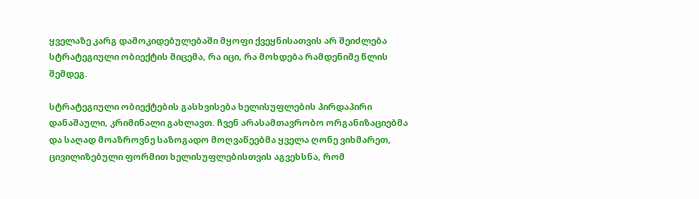ყველაზე კარგ დამოკიდებულებაში მყოფი ქვეყნისათვის არ შეიძლება სტრატეგიული ობიექტის მიცემა, რა იცი, რა მოხდება რამდენიმე წლის შემდეგ.

სტრატეგიული ობიექტების გასხვისება ხელისუფლების პირდაპირი დანაშაული, კრიმინალი გახლავთ. ჩვენ არასამთავრობო ორგანიზაციებმა და საღად მოაზროვნე საზოგადო მოღვაწეებმა ყველა ღონე ვიხმარეთ, ცივილიზებული ფორმით ხელისუფლებისთვის აგვეხსნა, რომ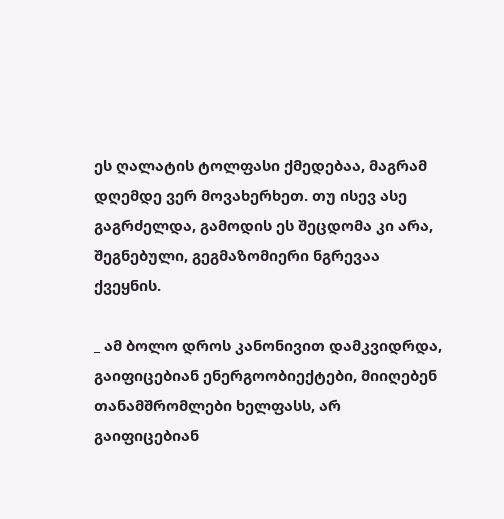ეს ღალატის ტოლფასი ქმედებაა, მაგრამ დღემდე ვერ მოვახერხეთ. თუ ისევ ასე გაგრძელდა, გამოდის ეს შეცდომა კი არა, შეგნებული, გეგმაზომიერი ნგრევაა ქვეყნის.

_ ამ ბოლო დროს კანონივით დამკვიდრდა, გაიფიცებიან ენერგოობიექტები, მიიღებენ თანამშრომლები ხელფასს, არ გაიფიცებიან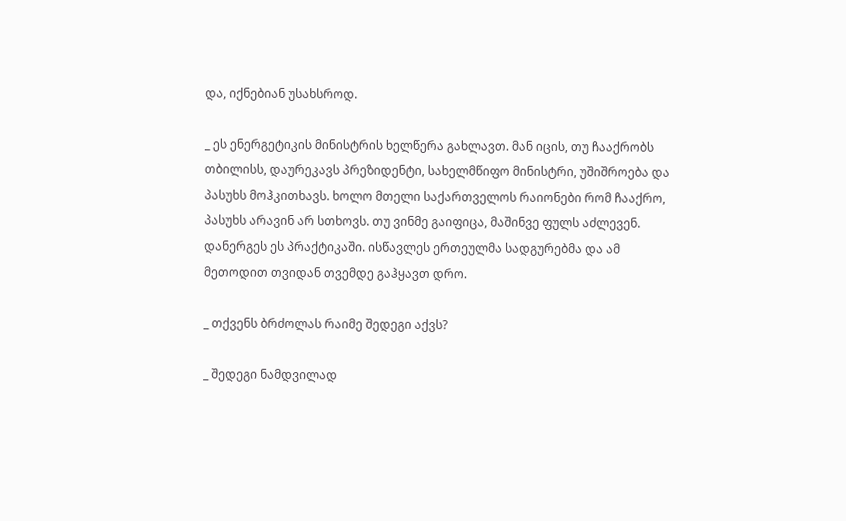და, იქნებიან უსახსროდ.

_ ეს ენერგეტიკის მინისტრის ხელწერა გახლავთ. მან იცის, თუ ჩააქრობს თბილისს, დაურეკავს პრეზიდენტი, სახელმწიფო მინისტრი, უშიშროება და პასუხს მოჰკითხავს. ხოლო მთელი საქართველოს რაიონები რომ ჩააქრო, პასუხს არავინ არ სთხოვს. თუ ვინმე გაიფიცა, მაშინვე ფულს აძლევენ. დანერგეს ეს პრაქტიკაში. ისწავლეს ერთეულმა სადგურებმა და ამ მეთოდით თვიდან თვემდე გაჰყავთ დრო.

_ თქვენს ბრძოლას რაიმე შედეგი აქვს?

_ შედეგი ნამდვილად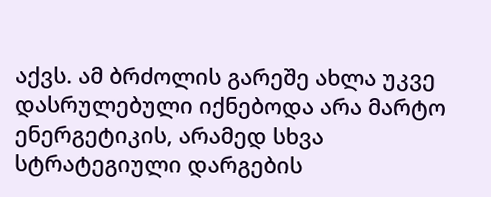აქვს. ამ ბრძოლის გარეშე ახლა უკვე დასრულებული იქნებოდა არა მარტო ენერგეტიკის, არამედ სხვა სტრატეგიული დარგების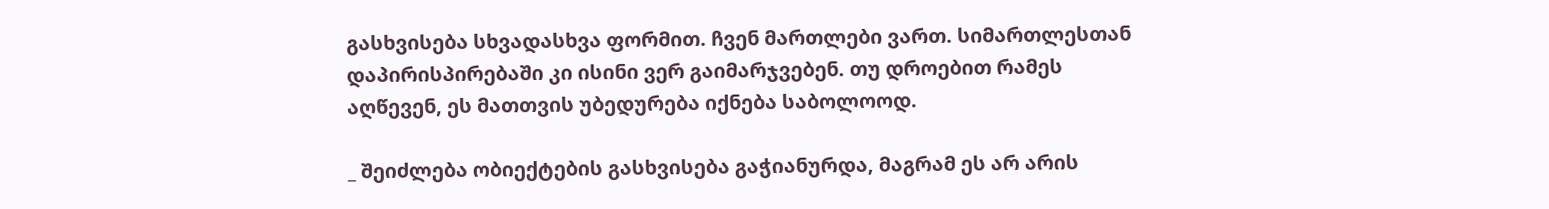გასხვისება სხვადასხვა ფორმით. ჩვენ მართლები ვართ. სიმართლესთან დაპირისპირებაში კი ისინი ვერ გაიმარჯვებენ. თუ დროებით რამეს აღწევენ, ეს მათთვის უბედურება იქნება საბოლოოდ.

_ შეიძლება ობიექტების გასხვისება გაჭიანურდა, მაგრამ ეს არ არის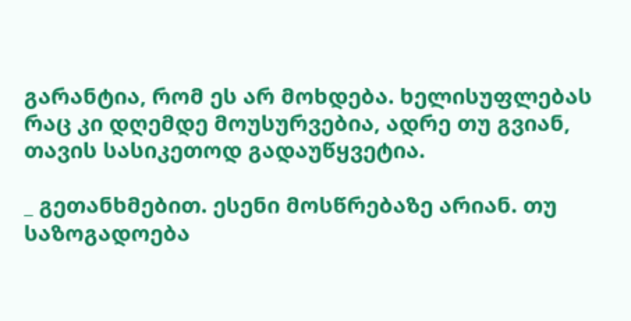გარანტია, რომ ეს არ მოხდება. ხელისუფლებას რაც კი დღემდე მოუსურვებია, ადრე თუ გვიან, თავის სასიკეთოდ გადაუწყვეტია.

_ გეთანხმებით. ესენი მოსწრებაზე არიან. თუ საზოგადოება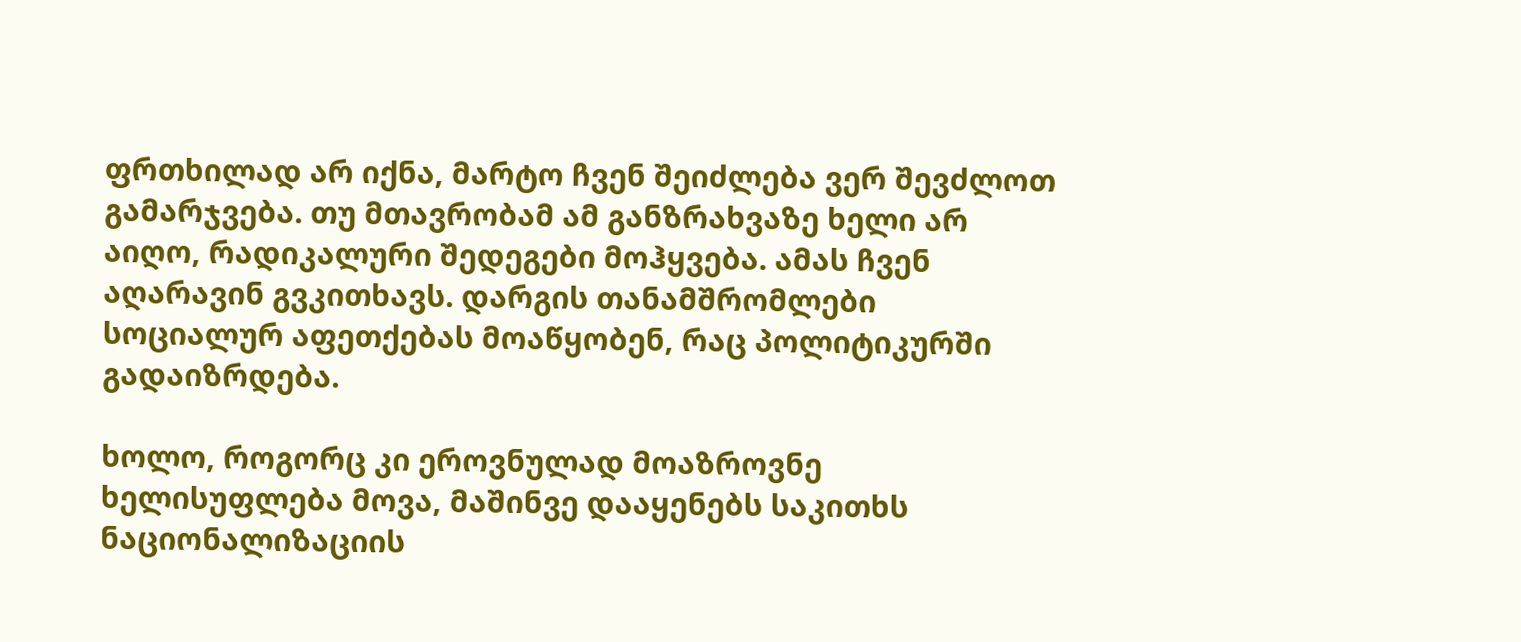ფრთხილად არ იქნა, მარტო ჩვენ შეიძლება ვერ შევძლოთ გამარჯვება. თუ მთავრობამ ამ განზრახვაზე ხელი არ აიღო, რადიკალური შედეგები მოჰყვება. ამას ჩვენ აღარავინ გვკითხავს. დარგის თანამშრომლები სოციალურ აფეთქებას მოაწყობენ, რაც პოლიტიკურში გადაიზრდება.

ხოლო, როგორც კი ეროვნულად მოაზროვნე ხელისუფლება მოვა, მაშინვე დააყენებს საკითხს ნაციონალიზაციის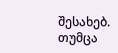შესახებ. თუმცა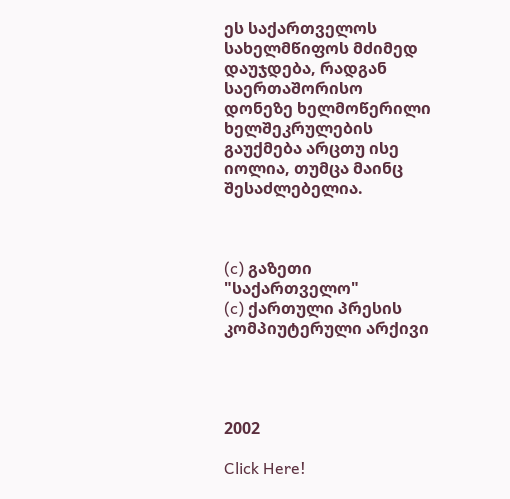ეს საქართველოს სახელმწიფოს მძიმედ დაუჯდება, რადგან საერთაშორისო დონეზე ხელმოწერილი ხელშეკრულების გაუქმება არცთუ ისე იოლია, თუმცა მაინც შესაძლებელია.



(c) გაზეთი "საქართველო"
(c) ქართული პრესის კომპიუტერული არქივი




2002

Click Here!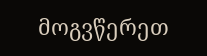მოგვწერეთ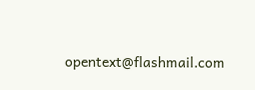opentext@flashmail.com